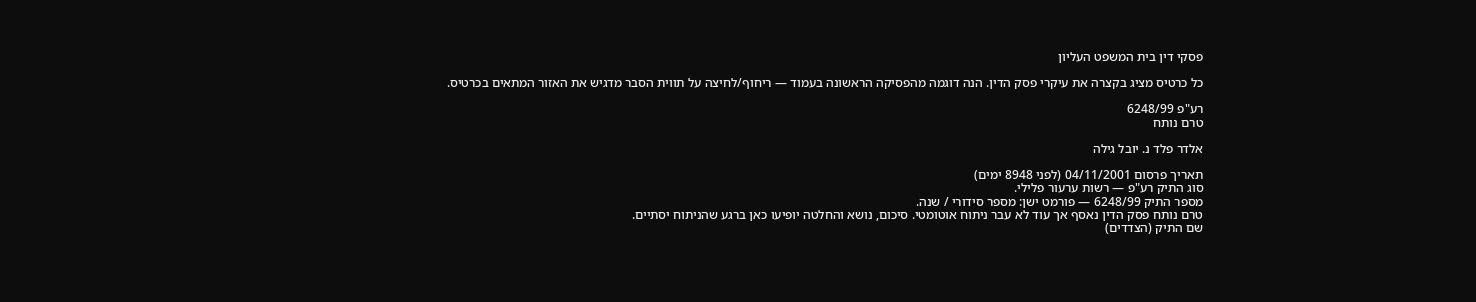פסקי דין בית המשפט העליון

כל כרטיס מציג בקצרה את עיקרי פסק הדין. הנה דוגמה מהפסיקה הראשונה בעמוד — ריחוף/לחיצה על תווית הסבר מדגיש את האזור המתאים בכרטיס.

רע"פ 6248/99
טרם נותח

אלדר פלד נ. יובל גילה

תאריך פרסום 04/11/2001 (לפני 8948 ימים)
סוג התיק רע"פ — רשות ערעור פלילי.
מספר התיק 6248/99 — פורמט ישן: מספר סידורי / שנה.
טרם נותח פסק הדין נאסף אך עוד לא עבר ניתוח אוטומטי. סיכום, נושא והחלטה יופיעו כאן ברגע שהניתוח יסתיים.
שם התיק (הצדדים)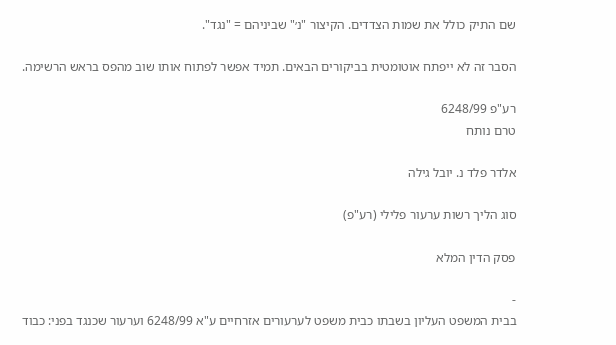שם התיק כולל את שמות הצדדים. הקיצור "נ׳" שביניהם = "נגד".

הסבר זה לא ייפתח אוטומטית בביקורים הבאים. תמיד אפשר לפתוח אותו שוב מהפס בראש הרשימה.

רע"פ 6248/99
טרם נותח

אלדר פלד נ. יובל גילה

סוג הליך רשות ערעור פלילי (רע"פ)

פסק הדין המלא

-
בבית המשפט העליון בשבתו כבית משפט לערעורים אזרחיים ע"א 6248/99 וערעור שכנגד בפני: כבוד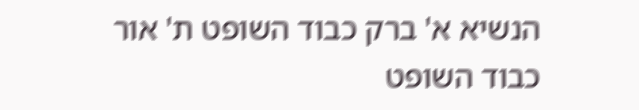הנשיא א' ברק כבוד השופט ת' אור כבוד השופט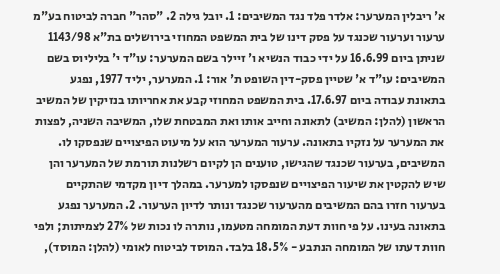א' ריבלין המערער: אלדר פלד נגד המשיבים: 1. יובל גילה 2. "סהר" חברה לביטוח בע"מ ערעור וערעור שכנגד על פסק דינו של בית המשפט המחוזי בירושלים בת"א 1143/98 שניתן ביום 16.6.99 על ידי כבוד הנשיא ו' זיילר בשם המערער: עו"ד י' בליליוס בשם המשיבים: עו"ד א' שטיין פסק-דין השופט ת' אור: 1. המערער, יליד 1977, נפגע בתאונת עבודה ביום 17.6.97. בית המשפט המחוזי קבע את אחריותו בנזיקין של המשיב הראשון (להלן: המשיב) לתאונה וחייב אותו ואת המבטחת שלו, המשיבה השניה, לפצות את המערער על נזקיו בתאונה. ערעור המערער הוא על מיעוט הפיצויים שנפסקו לו. המשיבים, בערעור שכנגד שהגישו, טוענים הן לקיום רשלנות תורמת של המערער והן שיש להקטין את שיעור הפיצויים שנפסקו למערער. במהלך דיון מקדמי שהתקיים בערעור חזרו בהם המשיבים מהערעור שכנגד ונותר לדיון הערעור. 2. המערער נפגע בתאונה בעינו. על פי חוות דעת המומחה מטעמו, נותרה לו נכות של 27% לצמיתות; ולפי חוות דעתו של המומחה הנתבע - 18.5% בלבד. המוסד לביטוח לאומי (להלן: המוסד),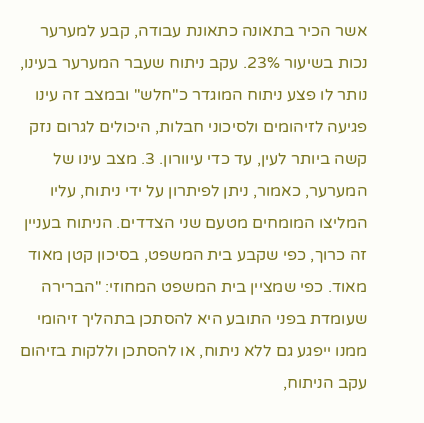אשר הכיר בתאונה כתאונת עבודה, קבע למערער נכות בשיעור 23%. עקב ניתוח שעבר המערער בעינו, נותר לו פצע ניתוח המוגדר כ"חלש" ובמצב זה עינו פגיעה לזיהומים ולסיכוני חבלות, היכולים לגרום נזק קשה ביותר לעין, עד כדי עיוורון. 3. מצב עינו של המערער, כאמור, ניתן לפיתרון על ידי ניתוח, עליו המליצו המומחים מטעם שני הצדדים. הניתוח בעניין זה כרוך, כפי שקבע בית המשפט, בסיכון קטן מאוד מאוד. כפי שמציין בית המשפט המחוזי: "הברירה שעומדת בפני התובע היא להסתכן בתהליך זיהומי ממנו ייפגע גם ללא ניתוח, או להסתכן וללקות בזיהום עקב הניתוח,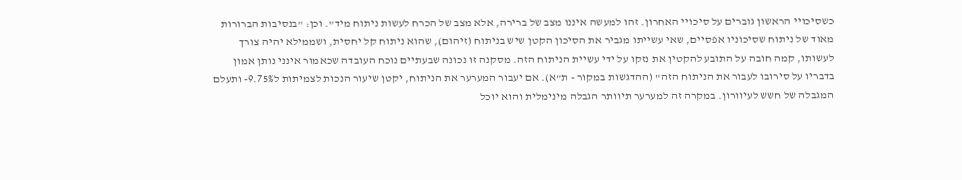כשסיכויי הראשון גוברים על סיכויי האחרון. זהו למעשה איננו מצב של ברירה, אלא מצב של הכרח לעשות ניתוח מיד". וכן: "בנסיבות הברורות מאוד של ניתוח שסיכוניו אפסיים, שאי עשייתו מגביר את הסיכון הקטן שיש בניתוח (זיהום), שהוא ניתוח קל יחסית, ושממילא יהיה צורך לעשותו, קמה חובה על התובע להקטין את נזקו על ידי עשיית הניתוח הזה. מסקנה זו נכונה שבעתיים נוכח העובדה שכאמור אינני נותן אמון בדבריו על סירובו לעבור את הניתוח הזה" (ההדגשות במקור - ת"א). אם יעבור המערער את הניתוח, יקטן שיעור הנכות לצמיתות ל9.75%- ותעלם המגבלה של חשש לעיוורון. במקרה זה למערער תיוותר הגבלה מינימלית והוא יוכל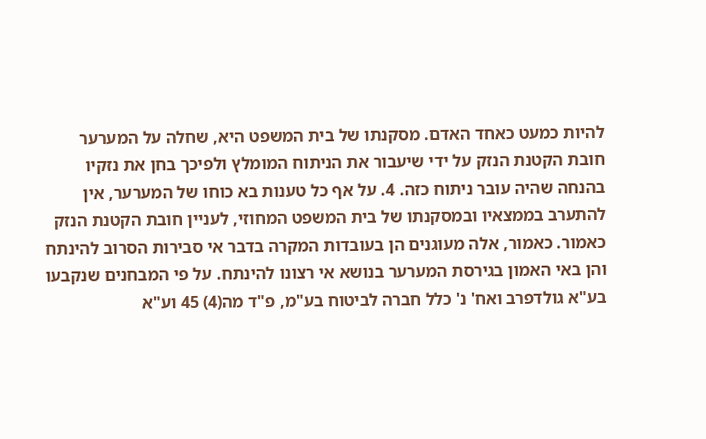להיות כמעט כאחד האדם. מסקנתו של בית המשפט היא, שחלה על המערער חובת הקטנת הנזק על ידי שיעבור את הניתוח המומלץ ולפיכך בחן את נזקיו בהנחה שהיה עובר ניתוח כזה. 4. על אף כל טענות בא כוחו של המערער, אין להתערב בממצאיו ובמסקנתו של בית המשפט המחוזי, לעניין חובת הקטנת הנזק כאמור. כאמור, אלה מעוגנים הן בעובדות המקרה בדבר אי סבירות הסרוב להינתח והן באי האמון בגירסת המערער בנושא אי רצונו להינתח. על פי המבחנים שנקבעו בע"א גולדפרב ואח' נ' כלל חברה לביטוח בע"מ, פ"ד מה(4) 45 וע"א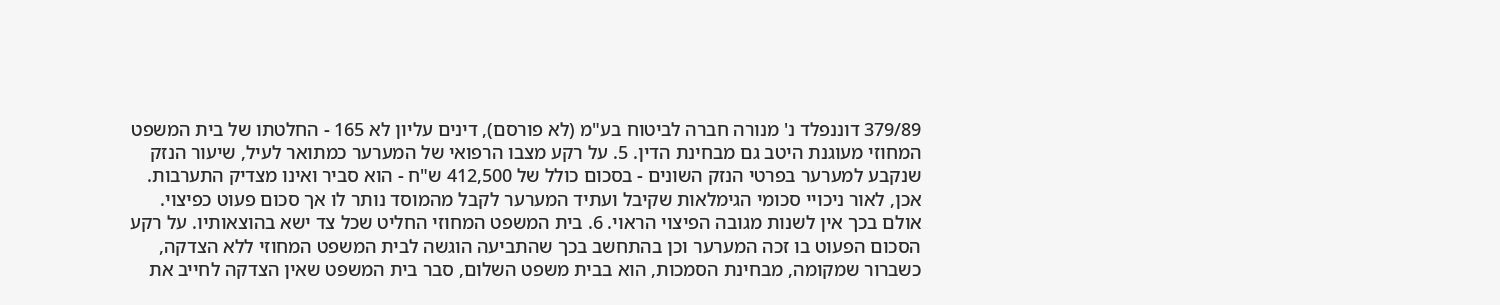379/89 דוננפלד נ' מנורה חברה לביטוח בע"מ (לא פורסם), דינים עליון לא 165 - החלטתו של בית המשפט המחוזי מעוגנת היטב גם מבחינת הדין. 5. על רקע מצבו הרפואי של המערער כמתואר לעיל, שיעור הנזק שנקבע למערער בפרטי הנזק השונים - בסכום כולל של 412,500 ש"ח - הוא סביר ואינו מצדיק התערבות. אכן, לאור ניכויי סכומי הגימלאות שקיבל ועתיד המערער לקבל מהמוסד נותר לו אך סכום פעוט כפיצוי. אולם בכך אין לשנות מגובה הפיצוי הראוי. 6. בית המשפט המחוזי החליט שכל צד ישא בהוצאותיו. על רקע הסכום הפעוט בו זכה המערער וכן בהתחשב בכך שהתביעה הוגשה לבית המשפט המחוזי ללא הצדקה, כשברור שמקומה, מבחינת הסמכות, הוא בבית משפט השלום, סבר בית המשפט שאין הצדקה לחייב את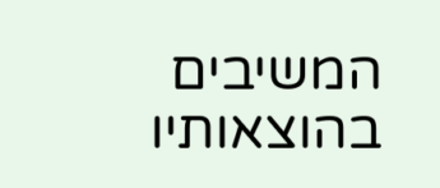המשיבים בהוצאותיו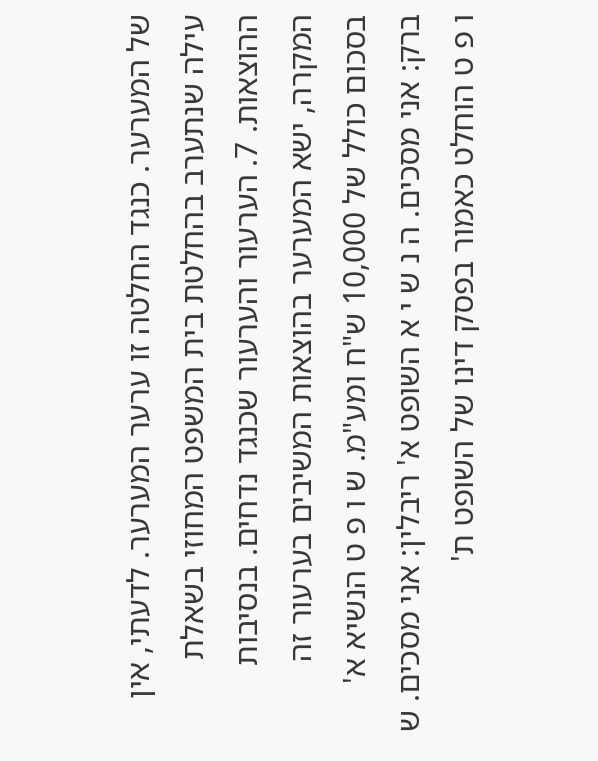של המערער. כנגד החלטה זו ערער המערער. לדעתי, אין עילה שנתערב בהחלטת בית המשפט המחוזי בשאלת ההוצאות. 7. הערעור והערעור שכנגד נדחים. בנסיבות המקרה, ישא המערער בהוצאות המשיבים בערעור זה בסכום כולל של 10,000 ש"ח ומע"מ. ש ו פ ט הנשיא א' ברק: אני מסכים. ה נ ש י א השופט א' ריבלין: אני מסכים. ש ו פ ט הוחלט כאמור בפסק דינו של השופט ת'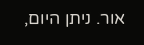אור. ניתן היום,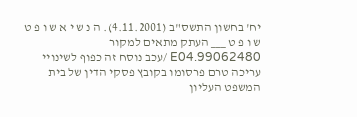יח' בחשון התשס"ב (4.11.2001). ה נ ש י א ש ו פ ט ש ו פ ט ___ העתק מתאים למקור 99062480.E04 /עכב נוסח זה כפוף לשינויי עריכה טרם פרסומו בקובץ פסקי הדין של בית המשפט העליון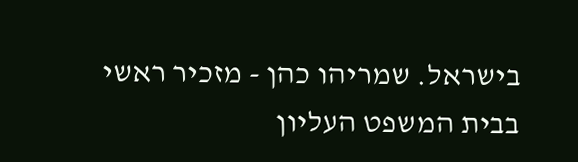בישראל. שמריהו כהן - מזכיר ראשי בבית המשפט העליון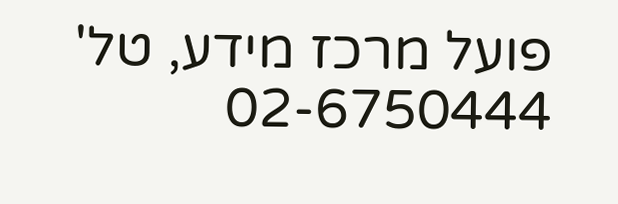פועל מרכז מידע, טל' 02-6750444